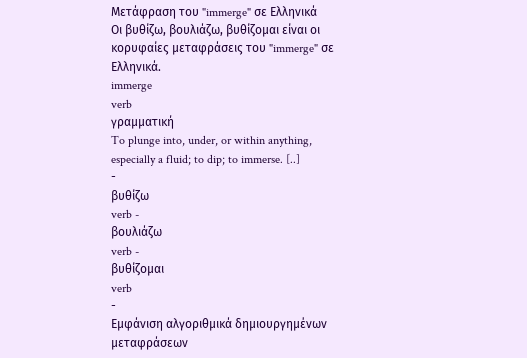Μετάφραση του "immerge" σε Ελληνικά
Οι βυθίζω, βουλιάζω, βυθίζομαι είναι οι κορυφαίες μεταφράσεις του "immerge" σε Ελληνικά.
immerge
verb
γραμματική
To plunge into, under, or within anything, especially a fluid; to dip; to immerse. [..]
-
βυθίζω
verb -
βουλιάζω
verb -
βυθίζομαι
verb
-
Εμφάνιση αλγοριθμικά δημιουργημένων μεταφράσεων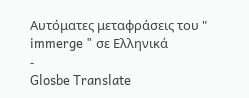Αυτόματες μεταφράσεις του " immerge " σε Ελληνικά
-
Glosbe Translate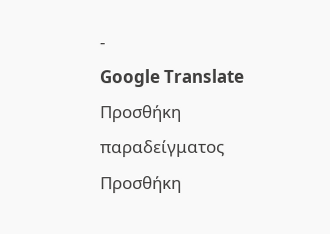-
Google Translate
Προσθήκη παραδείγματος
Προσθήκη